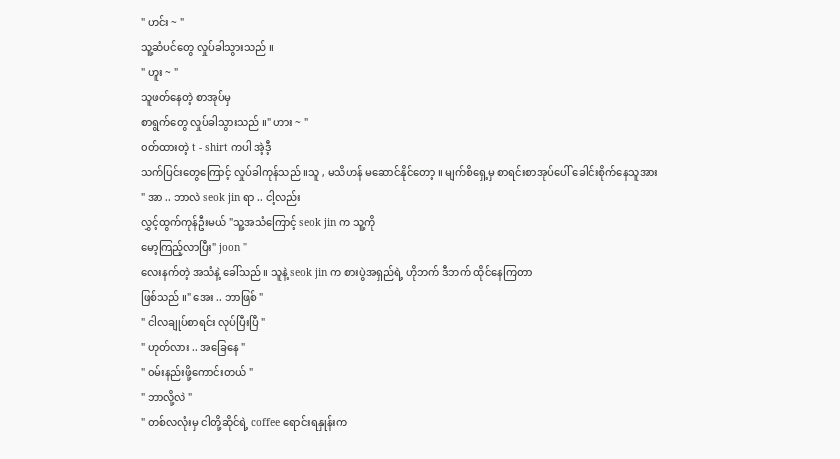" ဟင်း ~ "
သူ့ဆံပင်တွေ လှုပ်ခါသွားသည် ။
" ဟူး ~ "
သူဖတ်နေတဲ့ စာအုပ်မှ
စာရွက်တွေ လှုပ်ခါသွားသည် ။" ဟား ~ "
၀တ်ထားတဲ့ t - shirt ကပါ အဲ့ဒီ့
သက်ပြင်းတွေကြောင့် လှုပ်ခါကုန်သည် ။သူ , မသိဟန် မဆောင်နိုင်တော့ ။ မျက်စိရှေ့မှ စာရင်းစာအုပ်ပေါ် ခေါင်းစိုက်နေသူအား
" အာ .. ဘာလဲ seok jin ရာ .. ငါ့လည်း
လွှင့်ထွက်ကုန်ဦးမယ် "သူ့အသံကြောင့် seok jin က သူ့ကို
မော့ကြည့်လာပြီး" joon "
လေးနက်တဲ့ အသံနဲ့ ခေါ်သည် ။ သူနဲ့ seok jin က စားပွဲအရှည်ရဲ့ ဟိုဘက် ဒီဘက် ထိုင်နေကြတာ
ဖြစ်သည် ။" အေး .. ဘာဖြစ် "
" ငါလချုပ်စာရင်း လုပ်ပြီးပြီ "
" ဟုတ်လား .. အခြေနေ "
" ၀မ်းနည်းဖို့ကောင်းတယ် "
" ဘာလို့လဲ "
" တစ်လလုံးမှ ငါတို့ဆိုင်ရဲ့ coffee ရောင်းရနှုန်းက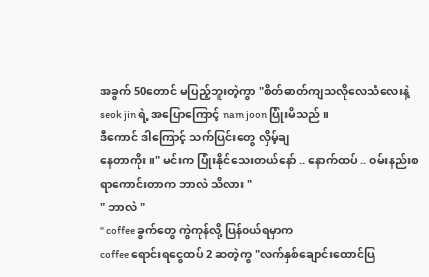အခွက် 50တောင် မပြည့်ဘူးတဲ့ကွာ "စိတ်ဓာတ်ကျသလိုလေသံလေးနဲ့ seok jin ရဲ့ အပြောကြောင့် nam joon ပြုံးမိသည် ။
ဒီကောင် ဒါကြောင့် သက်ပြင်းတွေ လှိမ့်ချ
နေတာကိုး ။" မင်းက ပြုံးနိုင်သေးတယ်နော် .. နောက်ထပ် .. ၀မ်းနည်းစရာကောင်းတာက ဘာလဲ သိလား "
" ဘာလဲ "
" coffee ခွက်တွေ ကွဲကုန်လို့ ပြန်၀ယ်ရမှာက
coffee ရောင်းရငွေထပ် 2 ဆတဲ့ကွ "လက်နှစ်ချောင်းထောင်ပြ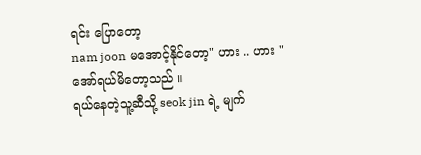ရင်း ပြောတော့
nam joon မအောင့်နိုင်တော့" ဟား .. ဟား "
အော်ရယ်မိတော့သည် ။
ရယ်နေတဲ့သူ့ဆီသို့ seok jin ရဲ့ မျက်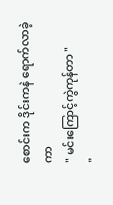စောင်းက ဒိုင်းကနဲ ရောက်လာခဲ့ကာ
" မင်းကြောင့်ကွဲကုန်တာ "
"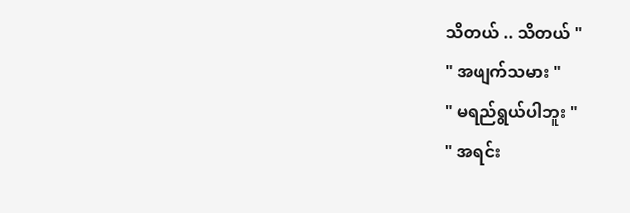သိတယ် .. သိတယ် "
" အဖျက်သမား "
" မရည်ရွယ်ပါဘူး "
" အရင်း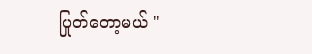ပြုတ်တော့မယ် "